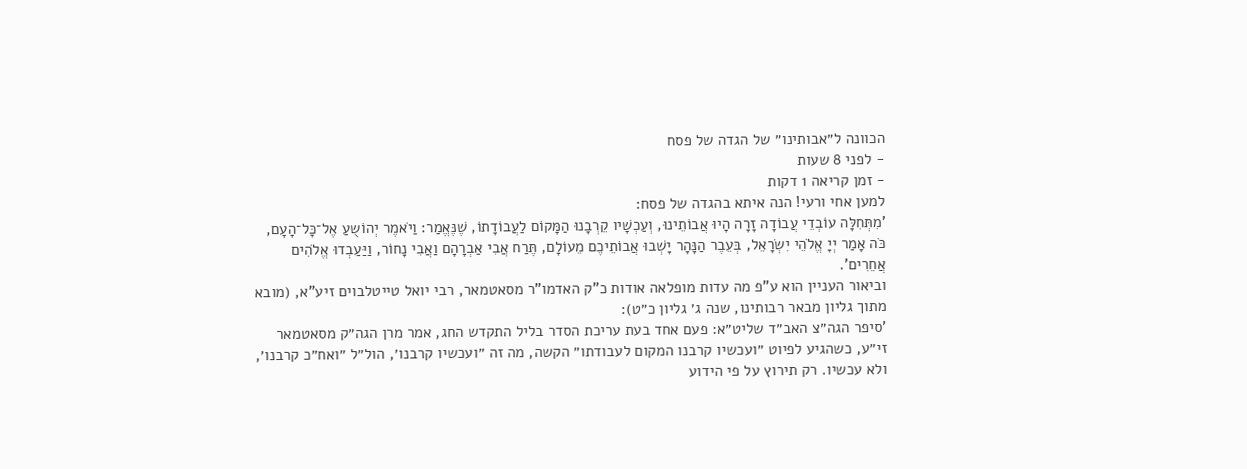הכוונה ל״אבותינו״ של הגדה של פסח
- לפני 8 שעות
- זמן קריאה 1 דקות
למען אחי ורעי! הנה איתא בהגדה של פסח:
'מִתְּחִלָּה עוֹבְדֵי עֲבוֹדָה זָרָה הָיוּ אֲבוֹתֵינוּ, וְעַכְשָׁיו קֵרְבָנוּ הַמָּקוֹם לַעֲבוֹדָתוֹ, שֶׁנֶּאֱמַר: וַיֹאמֶר יְהוֹשֻעַ אֶל־כָּל־הָעָם, כֹּה אָמַר יְיָ אֱלֹהֵי יִשְׂרָאֵל, בְּעֵבֶר הַנָּהָר יָשְׁבוּ אֲבוֹתֵיכֶם מֵעוֹלָם, תֶּרַח אֲבִי אַבְרָהָם וַאֲבִי נָחוֹר, וַיַּעַבְדוּ אֱלֹהִים אֲחֵרִים'.
וביאור העניין הוא ע"פ מה עדות מופלאה אודות כ"ק האדמו"ר מסאטמאר, רבי יואל טייטלבוים זיע"א, (מובא מתוך גליון מבאר רבותינו, שנה ג׳ גליון כ״ט):
'סיפר הגה״צ האב״ד שליט״א: פעם אחד בעת עריכת הסדר בליל התקדש החג, אמר מרן הגה״ק מסאטמאר זי״ע, כשהגיע לפיוט ״ועכשיו קרבנו המקום לעבודתו״ הקשה, מה זה ״ועכשיו קרבנו׳, הול״ל ״ואח״כ קרבנו׳, ולא עכשיו. רק תירוץ על פי הידוע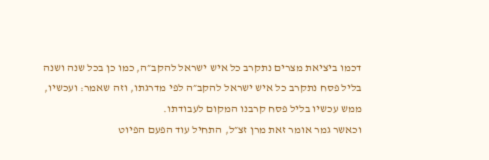דכמו ביציאת מצרים נתקרב כל איש ישראל להקב״ה, כמו כן בכל שנה ושנה בליל פסח נתקרב כל איש ישראל להקב״ה לפי מדרגתו, וזה שאמר: ועכשיו, ממש עכשיו בליל פסח קרבנו המקום לעבודתו.
וכאשר גמר אומר זאת מרן זצ״ל, התחיל עוד הפעם הפיוט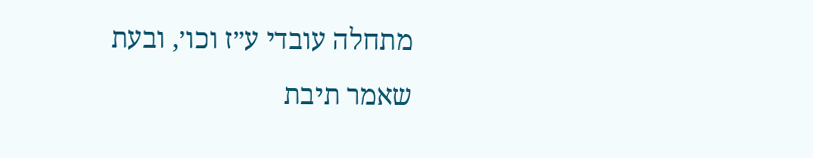מתחלה עובדי ע״ז וכו׳, ובעת שאמר תיבת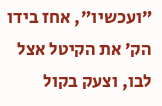״ועכשיו״, אחז בידו הק׳ את הקיטל אצל לבו, וצעק בקול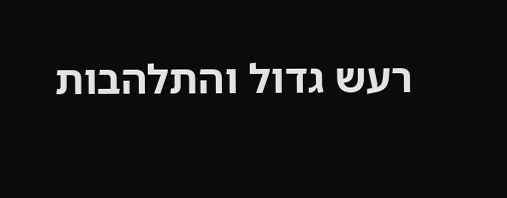רעש גדול והתלהבות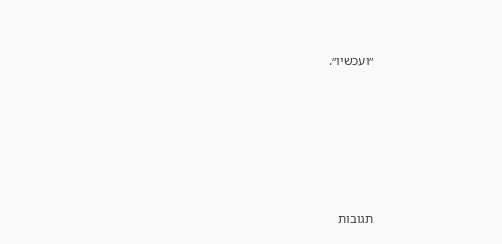״ועכשיו״.










תגובות